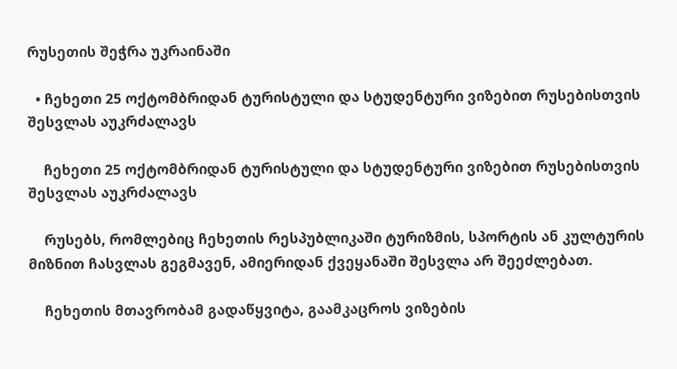რუსეთის შეჭრა უკრაინაში

  • ჩეხეთი 25 ოქტომბრიდან ტურისტული და სტუდენტური ვიზებით რუსებისთვის შესვლას აუკრძალავს

    ჩეხეთი 25 ოქტომბრიდან ტურისტული და სტუდენტური ვიზებით რუსებისთვის შესვლას აუკრძალავს

    რუსებს, რომლებიც ჩეხეთის რესპუბლიკაში ტურიზმის, სპორტის ან კულტურის მიზნით ჩასვლას გეგმავენ, ამიერიდან ქვეყანაში შესვლა არ შეეძლებათ.

    ჩეხეთის მთავრობამ გადაწყვიტა, გაამკაცროს ვიზების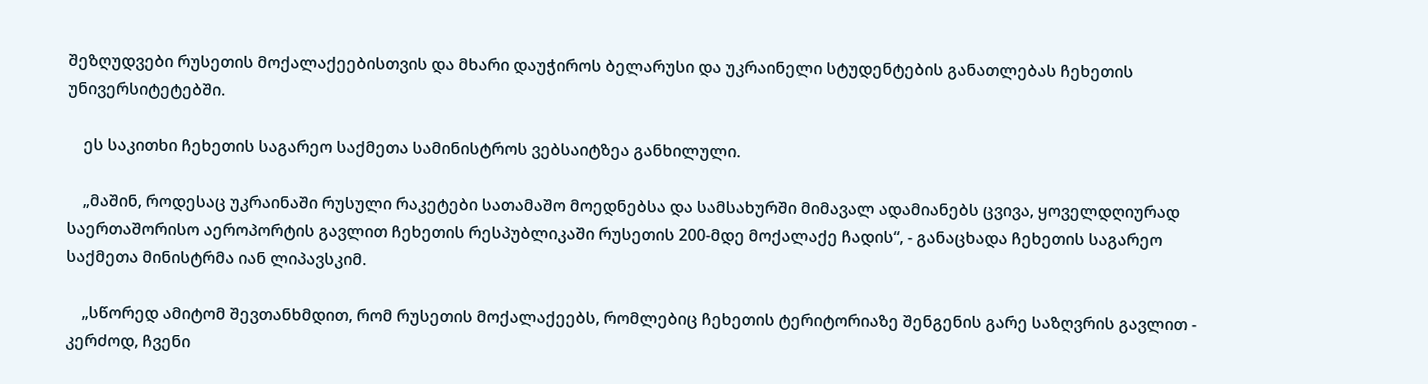შეზღუდვები რუსეთის მოქალაქეებისთვის და მხარი დაუჭიროს ბელარუსი და უკრაინელი სტუდენტების განათლებას ჩეხეთის უნივერსიტეტებში.

    ეს საკითხი ჩეხეთის საგარეო საქმეთა სამინისტროს ვებსაიტზეა განხილული.

    „მაშინ, როდესაც უკრაინაში რუსული რაკეტები სათამაშო მოედნებსა და სამსახურში მიმავალ ადამიანებს ცვივა, ყოველდღიურად საერთაშორისო აეროპორტის გავლით ჩეხეთის რესპუბლიკაში რუსეთის 200-მდე მოქალაქე ჩადის“, - განაცხადა ჩეხეთის საგარეო საქმეთა მინისტრმა იან ლიპავსკიმ.

    „სწორედ ამიტომ შევთანხმდით, რომ რუსეთის მოქალაქეებს, რომლებიც ჩეხეთის ტერიტორიაზე შენგენის გარე საზღვრის გავლით - კერძოდ, ჩვენი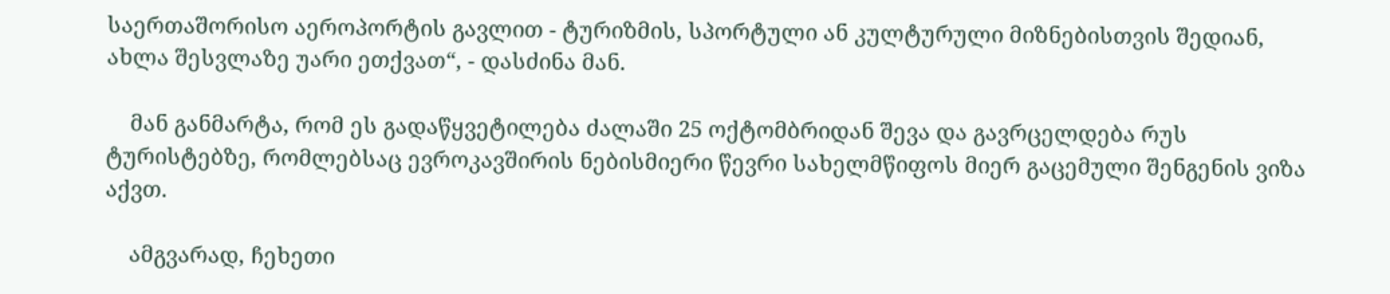საერთაშორისო აეროპორტის გავლით - ტურიზმის, სპორტული ან კულტურული მიზნებისთვის შედიან, ახლა შესვლაზე უარი ეთქვათ“, - დასძინა მან.

    მან განმარტა, რომ ეს გადაწყვეტილება ძალაში 25 ოქტომბრიდან შევა და გავრცელდება რუს ტურისტებზე, რომლებსაც ევროკავშირის ნებისმიერი წევრი სახელმწიფოს მიერ გაცემული შენგენის ვიზა აქვთ.

    ამგვარად, ჩეხეთი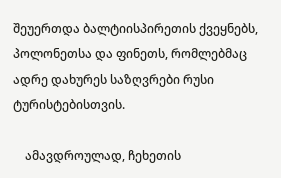შეუერთდა ბალტიისპირეთის ქვეყნებს, პოლონეთსა და ფინეთს, რომლებმაც ადრე დახურეს საზღვრები რუსი ტურისტებისთვის.

    ამავდროულად, ჩეხეთის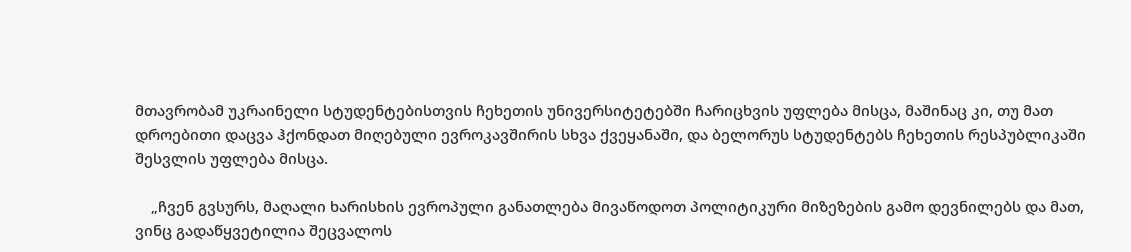მთავრობამ უკრაინელი სტუდენტებისთვის ჩეხეთის უნივერსიტეტებში ჩარიცხვის უფლება მისცა, მაშინაც კი, თუ მათ დროებითი დაცვა ჰქონდათ მიღებული ევროკავშირის სხვა ქვეყანაში, და ბელორუს სტუდენტებს ჩეხეთის რესპუბლიკაში შესვლის უფლება მისცა.

    „ჩვენ გვსურს, მაღალი ხარისხის ევროპული განათლება მივაწოდოთ პოლიტიკური მიზეზების გამო დევნილებს და მათ, ვინც გადაწყვეტილია შეცვალოს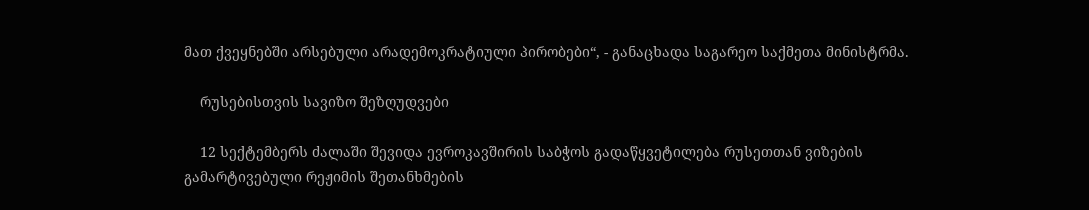მათ ქვეყნებში არსებული არადემოკრატიული პირობები“, - განაცხადა საგარეო საქმეთა მინისტრმა.

    რუსებისთვის სავიზო შეზღუდვები

    12 სექტემბერს ძალაში შევიდა ევროკავშირის საბჭოს გადაწყვეტილება რუსეთთან ვიზების გამარტივებული რეჟიმის შეთანხმების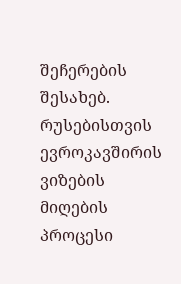შეჩერების შესახებ. რუსებისთვის ევროკავშირის ვიზების მიღების პროცესი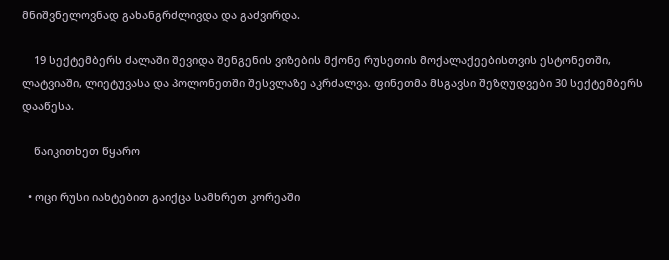მნიშვნელოვნად გახანგრძლივდა და გაძვირდა.

    19 სექტემბერს ძალაში შევიდა შენგენის ვიზების მქონე რუსეთის მოქალაქეებისთვის ესტონეთში, ლატვიაში, ლიეტუვასა და პოლონეთში შესვლაზე აკრძალვა. ფინეთმა მსგავსი შეზღუდვები 30 სექტემბერს დააწესა.

    წაიკითხეთ წყარო

  • ოცი რუსი იახტებით გაიქცა სამხრეთ კორეაში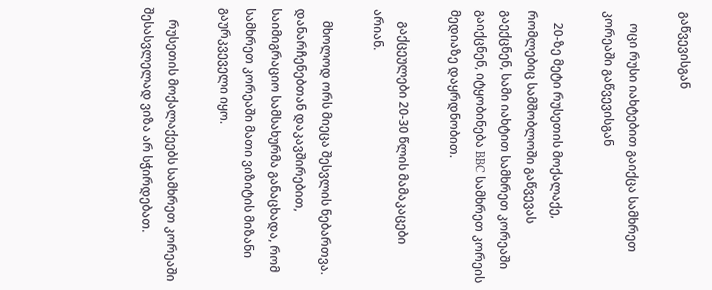გაწვევისგან

    ოცი რუსი იახტებით გაიქცა სამხრეთ კორეაში გაწვევისგან

    20-ზე მეტი რუსეთის მოქალაქე, რომლებიც სამშობლოში გაწვევას გაექცნენ, სამი იახტით სამხრეთ კორეაში გაიქცნენ, იტყობინება BBC სამხრეთ კორეის მედიაზე დაყრდნობით.

    გაქცეულები 20-30 წლის მამაკაცები არიან.

    მხოლოდ ორს მიეცა შესვლის ნებართვა. დანარჩენებთან დაკავშირებით, საიმიგრაციო სამსახურმა განაცხადა, რომ სამხრეთ კორეაში მათი ვიზიტის მიზანი გაურკვეველი იყო.

    რუსეთის მოქალაქეებს სამხრეთ კორეაში შესასვლელად ვიზა არ სჭირდებათ.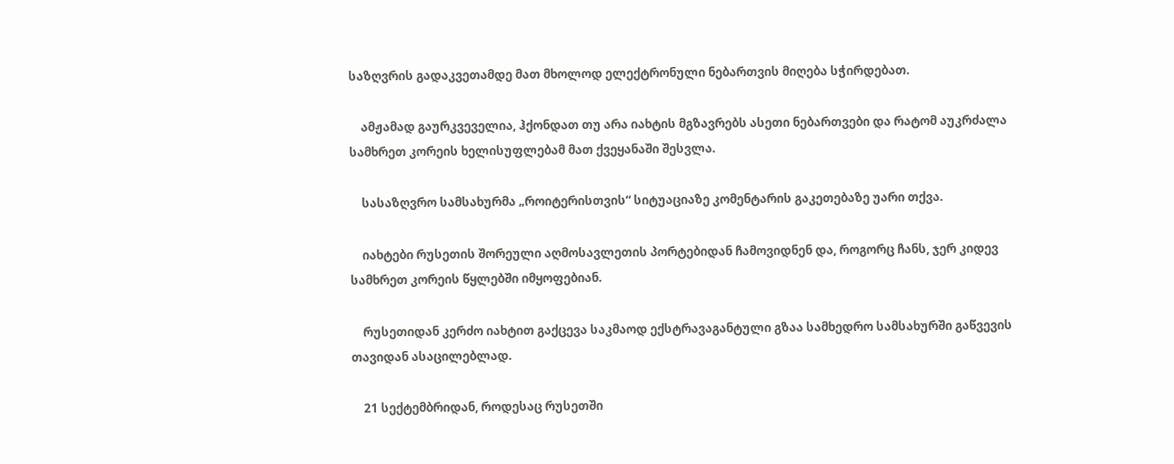საზღვრის გადაკვეთამდე მათ მხოლოდ ელექტრონული ნებართვის მიღება სჭირდებათ.

    ამჟამად გაურკვეველია, ჰქონდათ თუ არა იახტის მგზავრებს ასეთი ნებართვები და რატომ აუკრძალა სამხრეთ კორეის ხელისუფლებამ მათ ქვეყანაში შესვლა.

    სასაზღვრო სამსახურმა „როიტერისთვის“ სიტუაციაზე კომენტარის გაკეთებაზე უარი თქვა.

    იახტები რუსეთის შორეული აღმოსავლეთის პორტებიდან ჩამოვიდნენ და, როგორც ჩანს, ჯერ კიდევ სამხრეთ კორეის წყლებში იმყოფებიან.

    რუსეთიდან კერძო იახტით გაქცევა საკმაოდ ექსტრავაგანტული გზაა სამხედრო სამსახურში გაწვევის თავიდან ასაცილებლად.

    21 სექტემბრიდან, როდესაც რუსეთში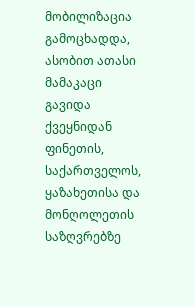მობილიზაცია გამოცხადდა, ასობით ათასი მამაკაცი გავიდა ქვეყნიდან ფინეთის, საქართველოს, ყაზახეთისა და მონღოლეთის საზღვრებზე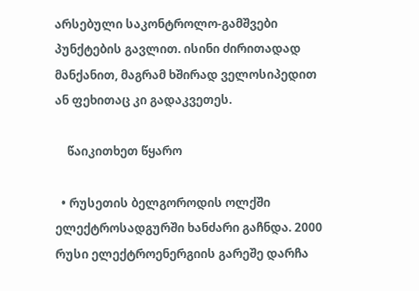არსებული საკონტროლო-გამშვები პუნქტების გავლით. ისინი ძირითადად მანქანით, მაგრამ ხშირად ველოსიპედით ან ფეხითაც კი გადაკვეთეს.

    წაიკითხეთ წყარო

  • რუსეთის ბელგოროდის ოლქში ელექტროსადგურში ხანძარი გაჩნდა. 2000 რუსი ელექტროენერგიის გარეშე დარჩა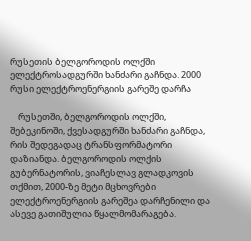რუსეთის ბელგოროდის ოლქში ელექტროსადგურში ხანძარი გაჩნდა. 2000 რუსი ელექტროენერგიის გარეშე დარჩა

    რუსეთში, ბელგოროდის ოლქში, შებეკინოში, ქვესადგურში ხანძარი გაჩნდა, რის შედეგადაც ტრანსფორმატორი დაზიანდა. ბელგოროდის ოლქის გუბერნატორის, ვიაჩესლავ გლადკოვის თქმით, 2000-ზე მეტი მცხოვრები ელექტროენერგიის გარეშეა დარჩენილი და ასევე გათიშულია წყალმომარაგება.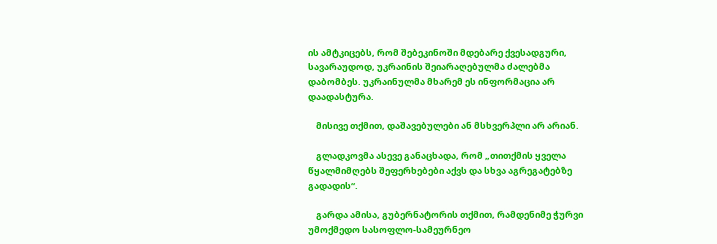ის ამტკიცებს, რომ შებეკინოში მდებარე ქვესადგური, სავარაუდოდ, უკრაინის შეიარაღებულმა ძალებმა დაბომბეს. უკრაინულმა მხარემ ეს ინფორმაცია არ დაადასტურა.

    მისივე თქმით, დაშავებულები ან მსხვერპლი არ არიან.

    გლადკოვმა ასევე განაცხადა, რომ „თითქმის ყველა წყალმიმღებს შეფერხებები აქვს და სხვა აგრეგატებზე გადადის“.

    გარდა ამისა, გუბერნატორის თქმით, რამდენიმე ჭურვი უმოქმედო სასოფლო-სამეურნეო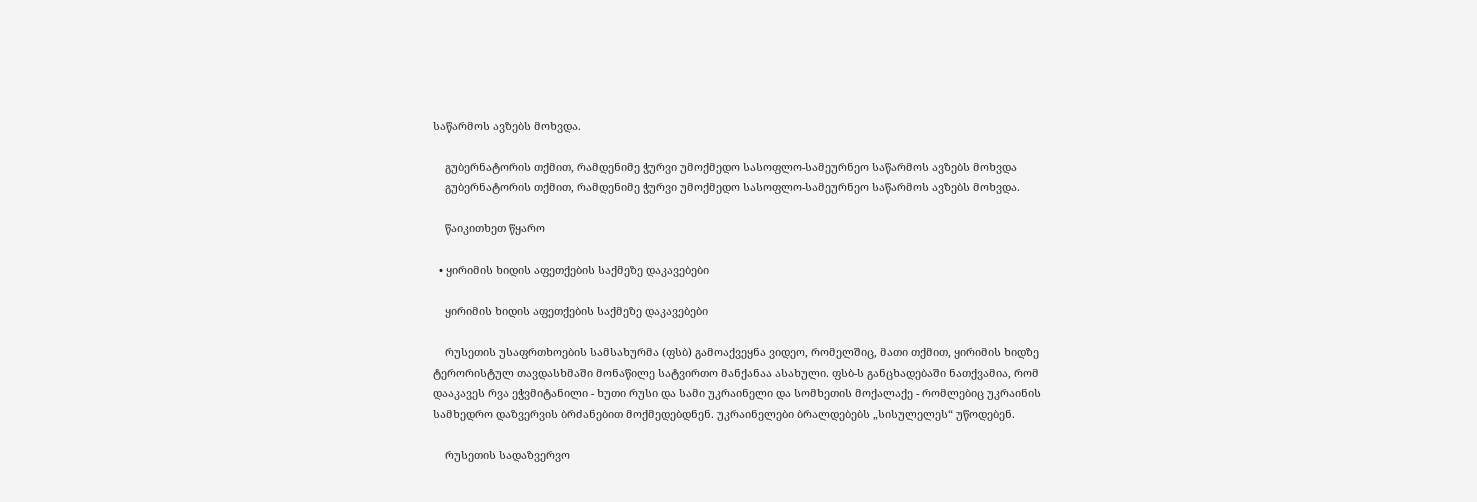საწარმოს ავზებს მოხვდა.

    გუბერნატორის თქმით, რამდენიმე ჭურვი უმოქმედო სასოფლო-სამეურნეო საწარმოს ავზებს მოხვდა
    გუბერნატორის თქმით, რამდენიმე ჭურვი უმოქმედო სასოფლო-სამეურნეო საწარმოს ავზებს მოხვდა.

    წაიკითხეთ წყარო

  • ყირიმის ხიდის აფეთქების საქმეზე დაკავებები

    ყირიმის ხიდის აფეთქების საქმეზე დაკავებები

    რუსეთის უსაფრთხოების სამსახურმა (ფსბ) გამოაქვეყნა ვიდეო, რომელშიც, მათი თქმით, ყირიმის ხიდზე ტერორისტულ თავდასხმაში მონაწილე სატვირთო მანქანაა ასახული. ფსბ-ს განცხადებაში ნათქვამია, რომ დააკავეს რვა ეჭვმიტანილი - ხუთი რუსი და სამი უკრაინელი და სომხეთის მოქალაქე - რომლებიც უკრაინის სამხედრო დაზვერვის ბრძანებით მოქმედებდნენ. უკრაინელები ბრალდებებს „სისულელეს“ უწოდებენ.

    რუსეთის სადაზვერვო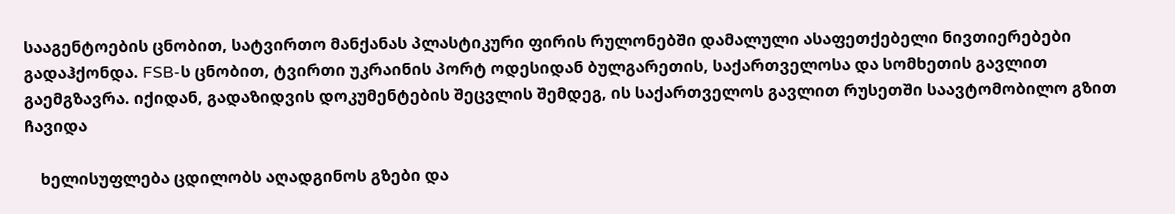სააგენტოების ცნობით, სატვირთო მანქანას პლასტიკური ფირის რულონებში დამალული ასაფეთქებელი ნივთიერებები გადაჰქონდა. FSB-ს ცნობით, ტვირთი უკრაინის პორტ ოდესიდან ბულგარეთის, საქართველოსა და სომხეთის გავლით გაემგზავრა. იქიდან, გადაზიდვის დოკუმენტების შეცვლის შემდეგ, ის საქართველოს გავლით რუსეთში საავტომობილო გზით ჩავიდა

    ხელისუფლება ცდილობს აღადგინოს გზები და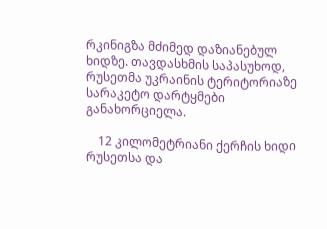რკინიგზა მძიმედ დაზიანებულ ხიდზე. თავდასხმის საპასუხოდ, რუსეთმა უკრაინის ტერიტორიაზე სარაკეტო დარტყმები განახორციელა.

    12 კილომეტრიანი ქერჩის ხიდი რუსეთსა და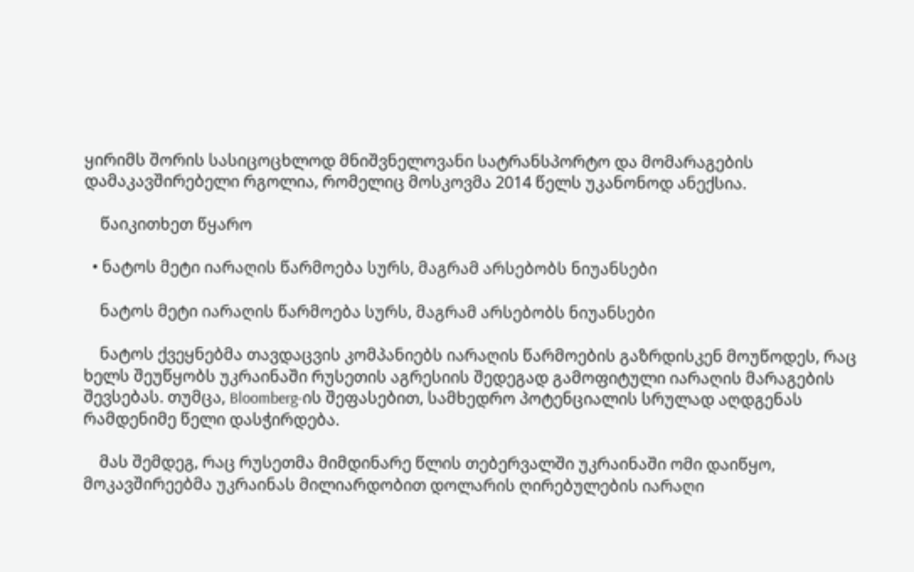ყირიმს შორის სასიცოცხლოდ მნიშვნელოვანი სატრანსპორტო და მომარაგების დამაკავშირებელი რგოლია, რომელიც მოსკოვმა 2014 წელს უკანონოდ ანექსია.

    წაიკითხეთ წყარო

  • ნატოს მეტი იარაღის წარმოება სურს, მაგრამ არსებობს ნიუანსები

    ნატოს მეტი იარაღის წარმოება სურს, მაგრამ არსებობს ნიუანსები

    ნატოს ქვეყნებმა თავდაცვის კომპანიებს იარაღის წარმოების გაზრდისკენ მოუწოდეს, რაც ხელს შეუწყობს უკრაინაში რუსეთის აგრესიის შედეგად გამოფიტული იარაღის მარაგების შევსებას. თუმცა, Bloomberg-ის შეფასებით, სამხედრო პოტენციალის სრულად აღდგენას რამდენიმე წელი დასჭირდება.

    მას შემდეგ, რაც რუსეთმა მიმდინარე წლის თებერვალში უკრაინაში ომი დაიწყო, მოკავშირეებმა უკრაინას მილიარდობით დოლარის ღირებულების იარაღი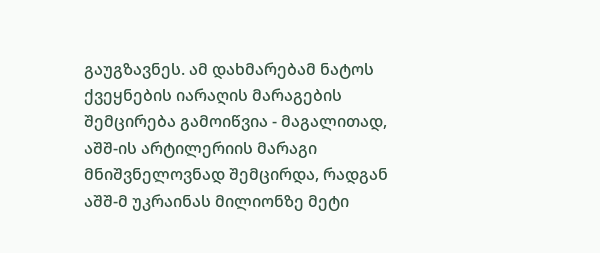გაუგზავნეს. ამ დახმარებამ ნატოს ქვეყნების იარაღის მარაგების შემცირება გამოიწვია - მაგალითად, აშშ-ის არტილერიის მარაგი მნიშვნელოვნად შემცირდა, რადგან აშშ-მ უკრაინას მილიონზე მეტი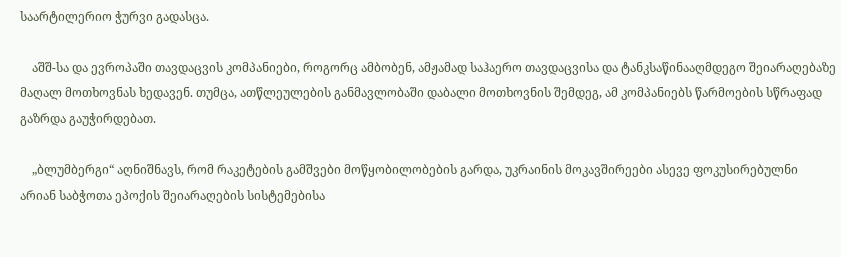საარტილერიო ჭურვი გადასცა.

    აშშ-სა და ევროპაში თავდაცვის კომპანიები, როგორც ამბობენ, ამჟამად საჰაერო თავდაცვისა და ტანკსაწინააღმდეგო შეიარაღებაზე მაღალ მოთხოვნას ხედავენ. თუმცა, ათწლეულების განმავლობაში დაბალი მოთხოვნის შემდეგ, ამ კომპანიებს წარმოების სწრაფად გაზრდა გაუჭირდებათ.

    „ბლუმბერგი“ აღნიშნავს, რომ რაკეტების გამშვები მოწყობილობების გარდა, უკრაინის მოკავშირეები ასევე ფოკუსირებულნი არიან საბჭოთა ეპოქის შეიარაღების სისტემებისა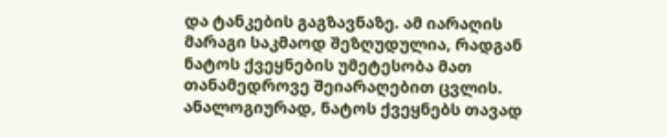და ტანკების გაგზავნაზე. ამ იარაღის მარაგი საკმაოდ შეზღუდულია, რადგან ნატოს ქვეყნების უმეტესობა მათ თანამედროვე შეიარაღებით ცვლის. ანალოგიურად, ნატოს ქვეყნებს თავად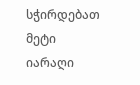სჭირდებათ მეტი იარაღი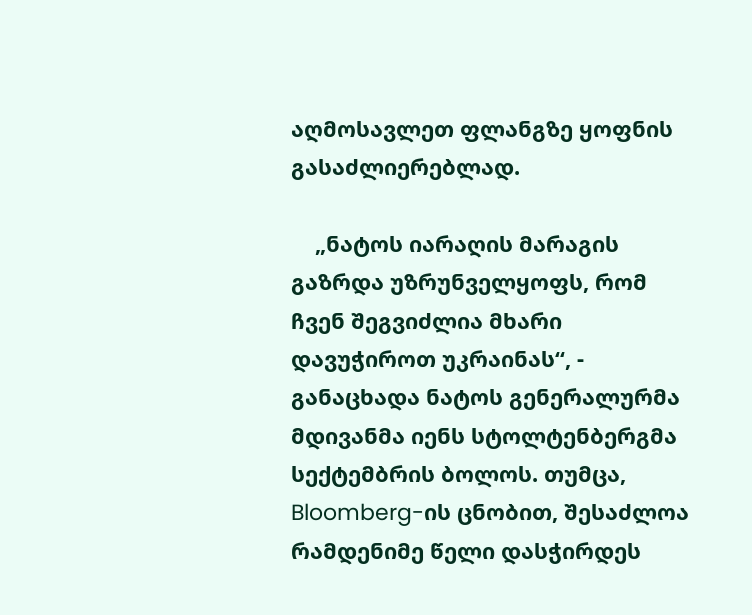აღმოსავლეთ ფლანგზე ყოფნის გასაძლიერებლად.

    „ნატოს იარაღის მარაგის გაზრდა უზრუნველყოფს, რომ ჩვენ შეგვიძლია მხარი დავუჭიროთ უკრაინას“, - განაცხადა ნატოს გენერალურმა მდივანმა იენს სტოლტენბერგმა სექტემბრის ბოლოს. თუმცა, Bloomberg-ის ცნობით, შესაძლოა რამდენიმე წელი დასჭირდეს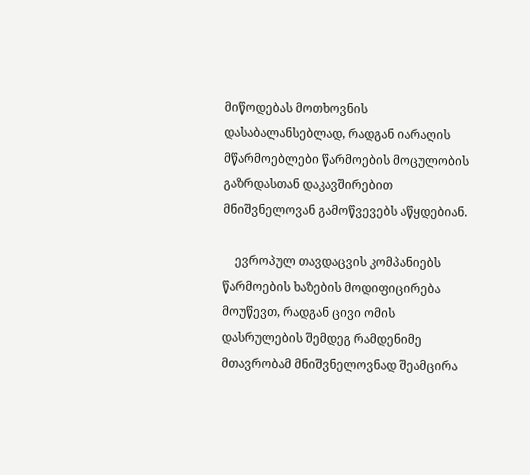მიწოდებას მოთხოვნის დასაბალანსებლად, რადგან იარაღის მწარმოებლები წარმოების მოცულობის გაზრდასთან დაკავშირებით მნიშვნელოვან გამოწვევებს აწყდებიან.

    ევროპულ თავდაცვის კომპანიებს წარმოების ხაზების მოდიფიცირება მოუწევთ, რადგან ცივი ომის დასრულების შემდეგ რამდენიმე მთავრობამ მნიშვნელოვნად შეამცირა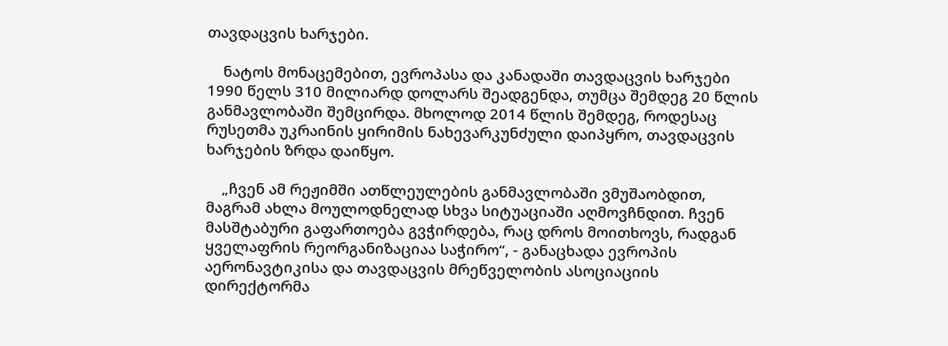თავდაცვის ხარჯები.

    ნატოს მონაცემებით, ევროპასა და კანადაში თავდაცვის ხარჯები 1990 წელს 310 მილიარდ დოლარს შეადგენდა, თუმცა შემდეგ 20 წლის განმავლობაში შემცირდა. მხოლოდ 2014 წლის შემდეგ, როდესაც რუსეთმა უკრაინის ყირიმის ნახევარკუნძული დაიპყრო, თავდაცვის ხარჯების ზრდა დაიწყო.

    „ჩვენ ამ რეჟიმში ათწლეულების განმავლობაში ვმუშაობდით, მაგრამ ახლა მოულოდნელად სხვა სიტუაციაში აღმოვჩნდით. ჩვენ მასშტაბური გაფართოება გვჭირდება, რაც დროს მოითხოვს, რადგან ყველაფრის რეორგანიზაციაა საჭირო“, - განაცხადა ევროპის აერონავტიკისა და თავდაცვის მრეწველობის ასოციაციის დირექტორმა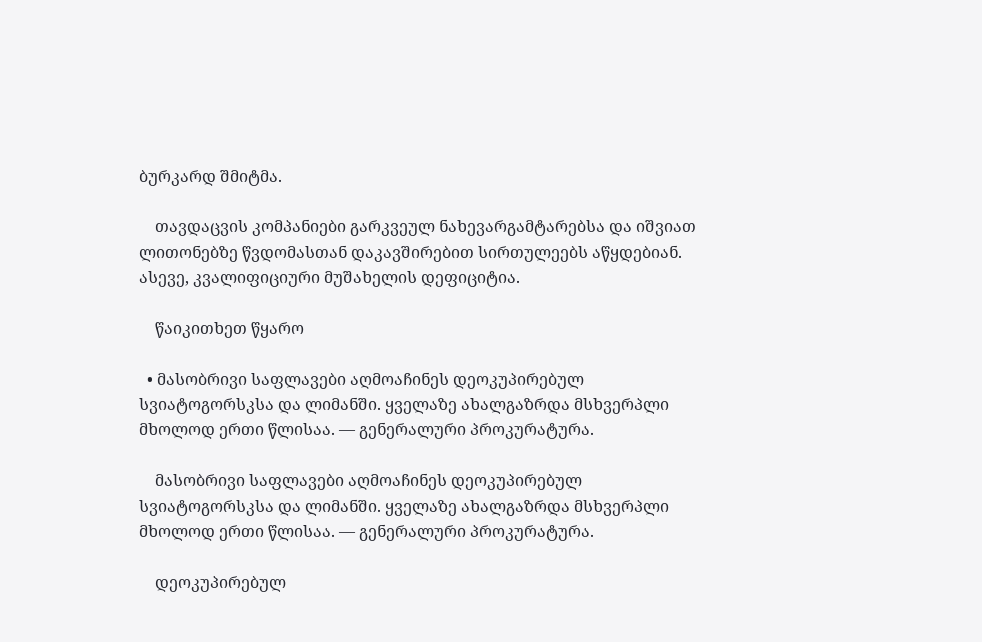ბურკარდ შმიტმა.

    თავდაცვის კომპანიები გარკვეულ ნახევარგამტარებსა და იშვიათ ლითონებზე წვდომასთან დაკავშირებით სირთულეებს აწყდებიან. ასევე, კვალიფიციური მუშახელის დეფიციტია.

    წაიკითხეთ წყარო

  • მასობრივი საფლავები აღმოაჩინეს დეოკუპირებულ სვიატოგორსკსა და ლიმანში. ყველაზე ახალგაზრდა მსხვერპლი მხოლოდ ერთი წლისაა. — გენერალური პროკურატურა.

    მასობრივი საფლავები აღმოაჩინეს დეოკუპირებულ სვიატოგორსკსა და ლიმანში. ყველაზე ახალგაზრდა მსხვერპლი მხოლოდ ერთი წლისაა. — გენერალური პროკურატურა.

    დეოკუპირებულ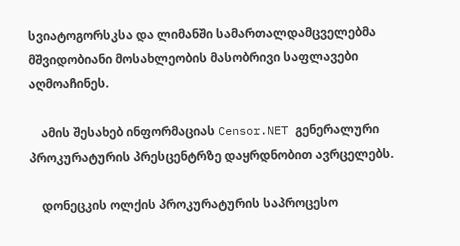სვიატოგორსკსა და ლიმანში სამართალდამცველებმა მშვიდობიანი მოსახლეობის მასობრივი საფლავები აღმოაჩინეს.

    ამის შესახებ ინფორმაციას Censor.NET გენერალური პროკურატურის პრესცენტრზე დაყრდნობით ავრცელებს.

    დონეცკის ოლქის პროკურატურის საპროცესო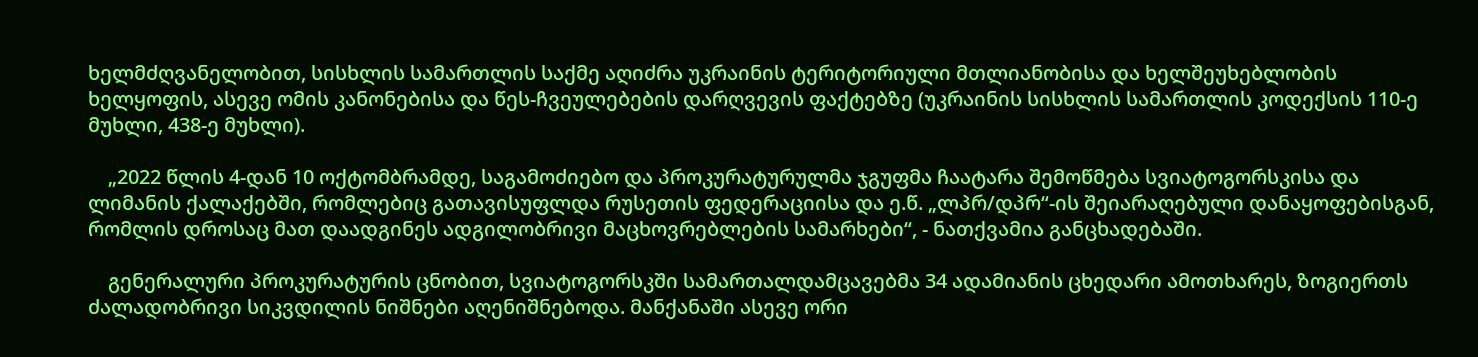ხელმძღვანელობით, სისხლის სამართლის საქმე აღიძრა უკრაინის ტერიტორიული მთლიანობისა და ხელშეუხებლობის ხელყოფის, ასევე ომის კანონებისა და წეს-ჩვეულებების დარღვევის ფაქტებზე (უკრაინის სისხლის სამართლის კოდექსის 110-ე მუხლი, 438-ე მუხლი).

    „2022 წლის 4-დან 10 ოქტომბრამდე, საგამოძიებო და პროკურატურულმა ჯგუფმა ჩაატარა შემოწმება სვიატოგორსკისა და ლიმანის ქალაქებში, რომლებიც გათავისუფლდა რუსეთის ფედერაციისა და ე.წ. „ლპრ/დპრ“-ის შეიარაღებული დანაყოფებისგან, რომლის დროსაც მათ დაადგინეს ადგილობრივი მაცხოვრებლების სამარხები“, - ნათქვამია განცხადებაში.

    გენერალური პროკურატურის ცნობით, სვიატოგორსკში სამართალდამცავებმა 34 ადამიანის ცხედარი ამოთხარეს, ზოგიერთს ძალადობრივი სიკვდილის ნიშნები აღენიშნებოდა. მანქანაში ასევე ორი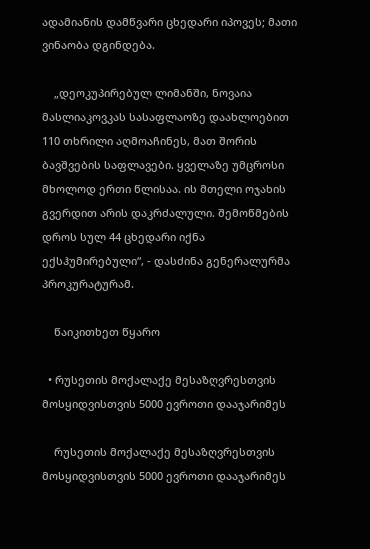ადამიანის დამწვარი ცხედარი იპოვეს; მათი ვინაობა დგინდება.

    „დეოკუპირებულ ლიმანში, ნოვაია მასლიაკოვკას სასაფლაოზე დაახლოებით 110 თხრილი აღმოაჩინეს, მათ შორის ბავშვების საფლავები. ყველაზე უმცროსი მხოლოდ ერთი წლისაა. ის მთელი ოჯახის გვერდით არის დაკრძალული. შემოწმების დროს სულ 44 ცხედარი იქნა ექსჰუმირებული“, - დასძინა გენერალურმა პროკურატურამ.

    წაიკითხეთ წყარო

  • რუსეთის მოქალაქე მესაზღვრესთვის მოსყიდვისთვის 5000 ევროთი დააჯარიმეს

    რუსეთის მოქალაქე მესაზღვრესთვის მოსყიდვისთვის 5000 ევროთი დააჯარიმეს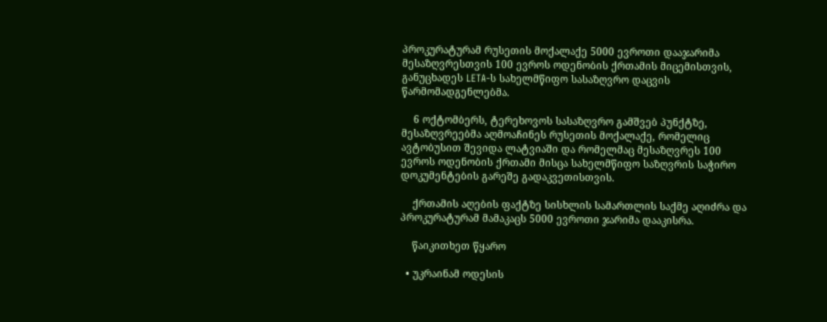პროკურატურამ რუსეთის მოქალაქე 5000 ევროთი დააჯარიმა მესაზღვრესთვის 100 ევროს ოდენობის ქრთამის მიცემისთვის, განუცხადეს LETA-ს სახელმწიფო სასაზღვრო დაცვის წარმომადგენლებმა.

    6 ოქტომბერს, ტერეხოვოს სასაზღვრო გამშვებ პუნქტზე, მესაზღვრეებმა აღმოაჩინეს რუსეთის მოქალაქე, რომელიც ავტობუსით შევიდა ლატვიაში და რომელმაც მესაზღვრეს 100 ევროს ოდენობის ქრთამი მისცა სახელმწიფო საზღვრის საჭირო დოკუმენტების გარეშე გადაკვეთისთვის.

    ქრთამის აღების ფაქტზე სისხლის სამართლის საქმე აღიძრა და პროკურატურამ მამაკაცს 5000 ევროთი ჯარიმა დააკისრა.

    წაიკითხეთ წყარო

  • უკრაინამ ოდესის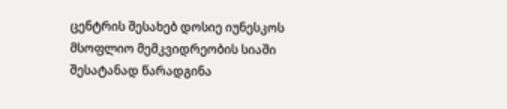ცენტრის შესახებ დოსიე იუნესკოს მსოფლიო მემკვიდრეობის სიაში შესატანად წარადგინა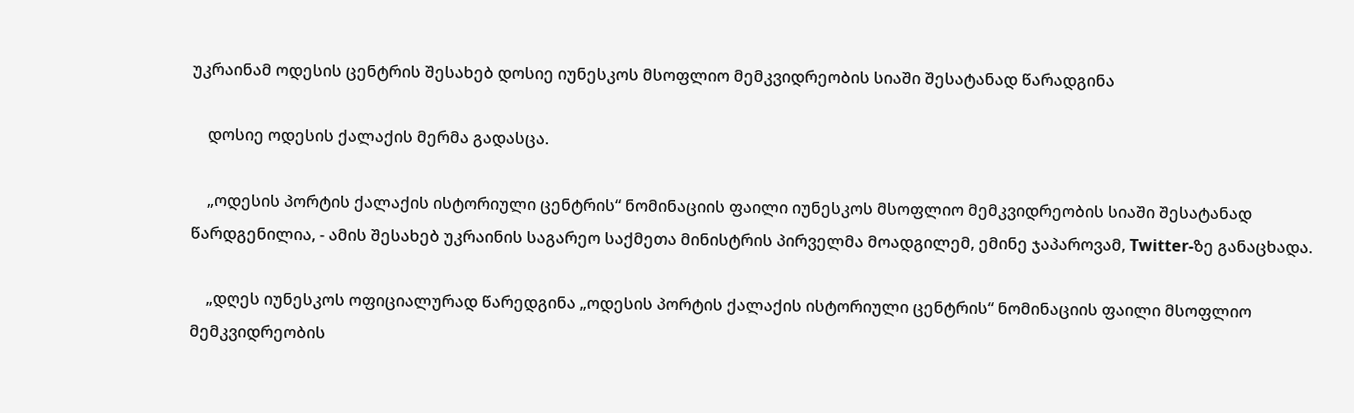უკრაინამ ოდესის ცენტრის შესახებ დოსიე იუნესკოს მსოფლიო მემკვიდრეობის სიაში შესატანად წარადგინა

    დოსიე ოდესის ქალაქის მერმა გადასცა.

    „ოდესის პორტის ქალაქის ისტორიული ცენტრის“ ნომინაციის ფაილი იუნესკოს მსოფლიო მემკვიდრეობის სიაში შესატანად წარდგენილია, - ამის შესახებ უკრაინის საგარეო საქმეთა მინისტრის პირველმა მოადგილემ, ემინე ჯაპაროვამ, Twitter-ზე განაცხადა.

    „დღეს იუნესკოს ოფიციალურად წარედგინა „ოდესის პორტის ქალაქის ისტორიული ცენტრის“ ნომინაციის ფაილი მსოფლიო მემკვიდრეობის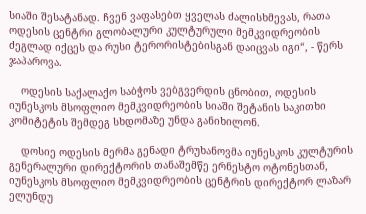სიაში შესატანად. ჩვენ ვაფასებთ ყველას ძალისხმევას, რათა ოდესის ცენტრი გლობალური კულტურული მემკვიდრეობის ძეგლად იქცეს და რუსი ტერორისტებისგან დაიცვას იგი“, - წერს ჯაპაროვა.

    ოდესის საქალაქო საბჭოს ვებგვერდის ცნობით, ოდესის იუნესკოს მსოფლიო მემკვიდრეობის სიაში შეტანის საკითხი კომიტეტის შემდეგ სხდომაზე უნდა განიხილონ.

    დოსიე ოდესის მერმა გენადი ტრუხანოვმა იუნესკოს კულტურის გენერალური დირექტორის თანაშემწე ერნესტო ოტონესთან, იუნესკოს მსოფლიო მემკვიდრეობის ცენტრის დირექტორ ლაზარ ელუნდუ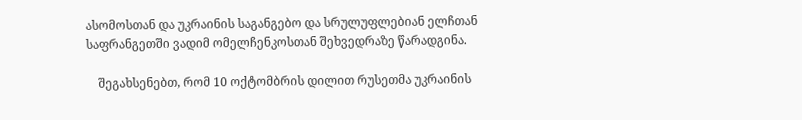ასომოსთან და უკრაინის საგანგებო და სრულუფლებიან ელჩთან საფრანგეთში ვადიმ ომელჩენკოსთან შეხვედრაზე წარადგინა.

    შეგახსენებთ, რომ 10 ოქტომბრის დილით რუსეთმა უკრაინის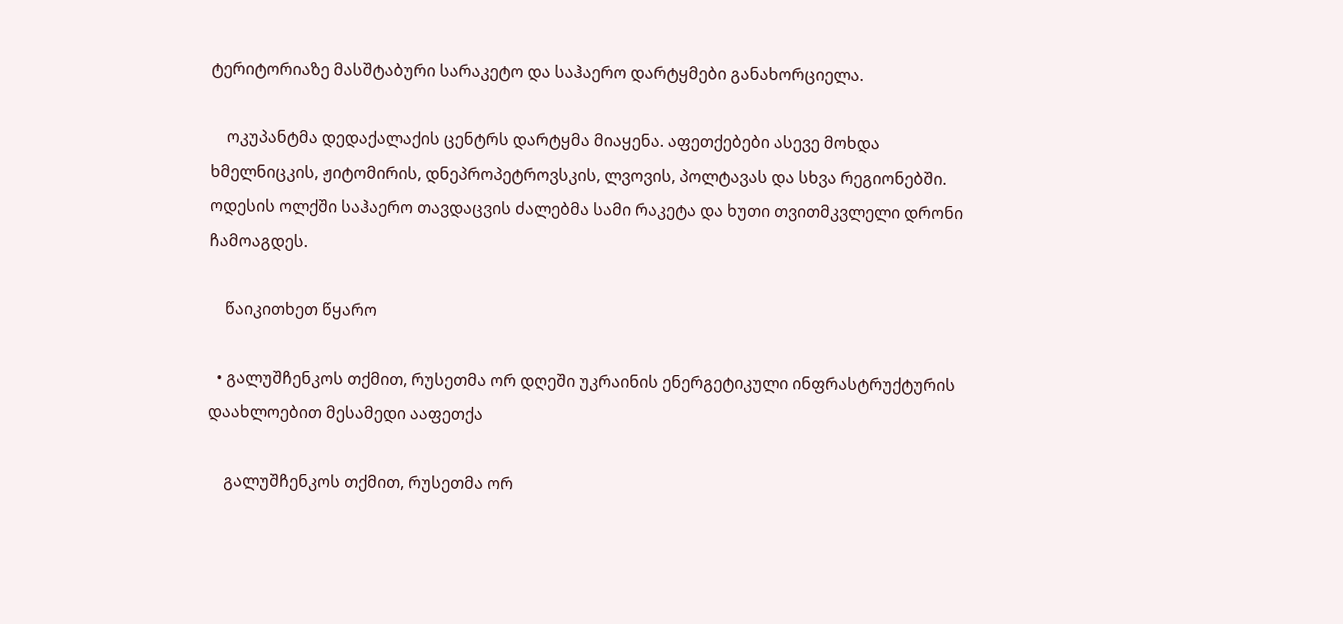ტერიტორიაზე მასშტაბური სარაკეტო და საჰაერო დარტყმები განახორციელა.

    ოკუპანტმა დედაქალაქის ცენტრს დარტყმა მიაყენა. აფეთქებები ასევე მოხდა ხმელნიცკის, ჟიტომირის, დნეპროპეტროვსკის, ლვოვის, პოლტავას და სხვა რეგიონებში. ოდესის ოლქში საჰაერო თავდაცვის ძალებმა სამი რაკეტა და ხუთი თვითმკვლელი დრონი ჩამოაგდეს.

    წაიკითხეთ წყარო

  • გალუშჩენკოს თქმით, რუსეთმა ორ დღეში უკრაინის ენერგეტიკული ინფრასტრუქტურის დაახლოებით მესამედი ააფეთქა

    გალუშჩენკოს თქმით, რუსეთმა ორ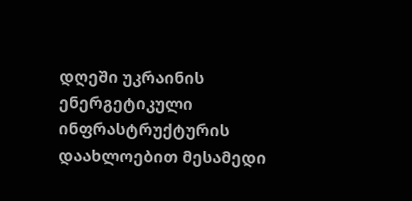დღეში უკრაინის ენერგეტიკული ინფრასტრუქტურის დაახლოებით მესამედი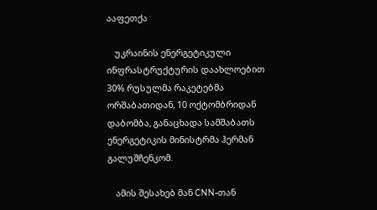ააფეთქა

    უკრაინის ენერგეტიკული ინფრასტრუქტურის დაახლოებით 30% რუსულმა რაკეტებმა ორშაბათიდან, 10 ოქტომბრიდან დაბომბა, განაცხადა სამშაბათს ენერგეტიკის მინისტრმა ჰერმან გალუშჩენკომ.

    ამის შესახებ მან CNN-თან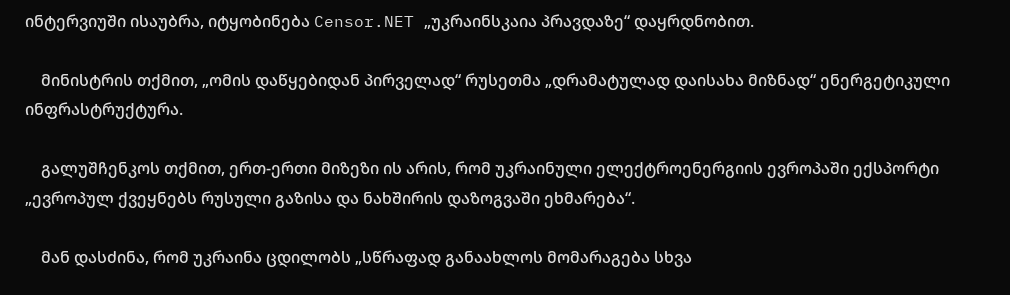ინტერვიუში ისაუბრა, იტყობინება Censor.NET „უკრაინსკაია პრავდაზე“ დაყრდნობით.

    მინისტრის თქმით, „ომის დაწყებიდან პირველად“ რუსეთმა „დრამატულად დაისახა მიზნად“ ენერგეტიკული ინფრასტრუქტურა.

    გალუშჩენკოს თქმით, ერთ-ერთი მიზეზი ის არის, რომ უკრაინული ელექტროენერგიის ევროპაში ექსპორტი „ევროპულ ქვეყნებს რუსული გაზისა და ნახშირის დაზოგვაში ეხმარება“.

    მან დასძინა, რომ უკრაინა ცდილობს „სწრაფად განაახლოს მომარაგება სხვა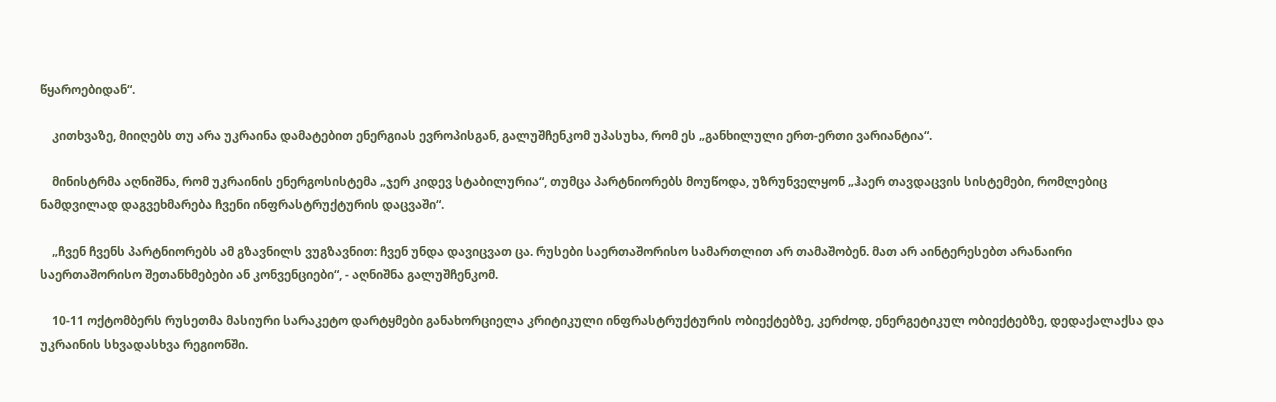წყაროებიდან“.

    კითხვაზე, მიიღებს თუ არა უკრაინა დამატებით ენერგიას ევროპისგან, გალუშჩენკომ უპასუხა, რომ ეს „განხილული ერთ-ერთი ვარიანტია“.

    მინისტრმა აღნიშნა, რომ უკრაინის ენერგოსისტემა „ჯერ კიდევ სტაბილურია“, თუმცა პარტნიორებს მოუწოდა, უზრუნველყონ „ჰაერ თავდაცვის სისტემები, რომლებიც ნამდვილად დაგვეხმარება ჩვენი ინფრასტრუქტურის დაცვაში“.

    „ჩვენ ჩვენს პარტნიორებს ამ გზავნილს ვუგზავნით: ჩვენ უნდა დავიცვათ ცა. რუსები საერთაშორისო სამართლით არ თამაშობენ. მათ არ აინტერესებთ არანაირი საერთაშორისო შეთანხმებები ან კონვენციები“, - აღნიშნა გალუშჩენკომ.

    10-11 ოქტომბერს რუსეთმა მასიური სარაკეტო დარტყმები განახორციელა კრიტიკული ინფრასტრუქტურის ობიექტებზე, კერძოდ, ენერგეტიკულ ობიექტებზე, დედაქალაქსა და უკრაინის სხვადასხვა რეგიონში.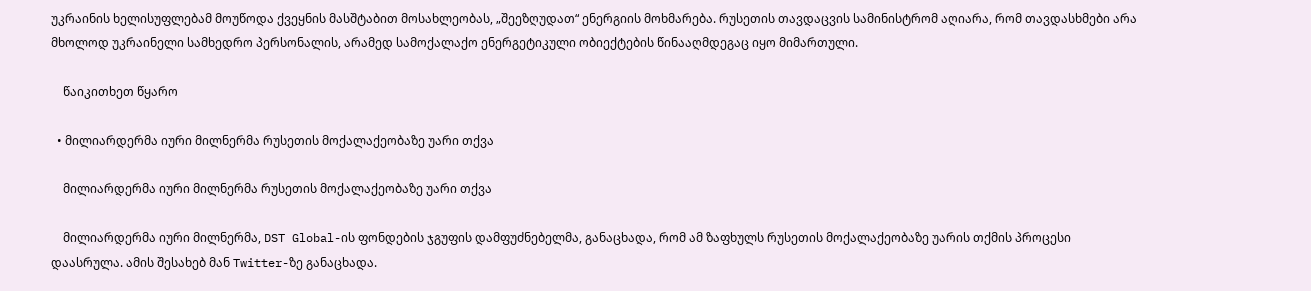უკრაინის ხელისუფლებამ მოუწოდა ქვეყნის მასშტაბით მოსახლეობას, „შეეზღუდათ“ ენერგიის მოხმარება. რუსეთის თავდაცვის სამინისტრომ აღიარა, რომ თავდასხმები არა მხოლოდ უკრაინელი სამხედრო პერსონალის, არამედ სამოქალაქო ენერგეტიკული ობიექტების წინააღმდეგაც იყო მიმართული.

    წაიკითხეთ წყარო

  • მილიარდერმა იური მილნერმა რუსეთის მოქალაქეობაზე უარი თქვა

    მილიარდერმა იური მილნერმა რუსეთის მოქალაქეობაზე უარი თქვა

    მილიარდერმა იური მილნერმა, DST Global-ის ფონდების ჯგუფის დამფუძნებელმა, განაცხადა, რომ ამ ზაფხულს რუსეთის მოქალაქეობაზე უარის თქმის პროცესი დაასრულა. ამის შესახებ მან Twitter-ზე განაცხადა.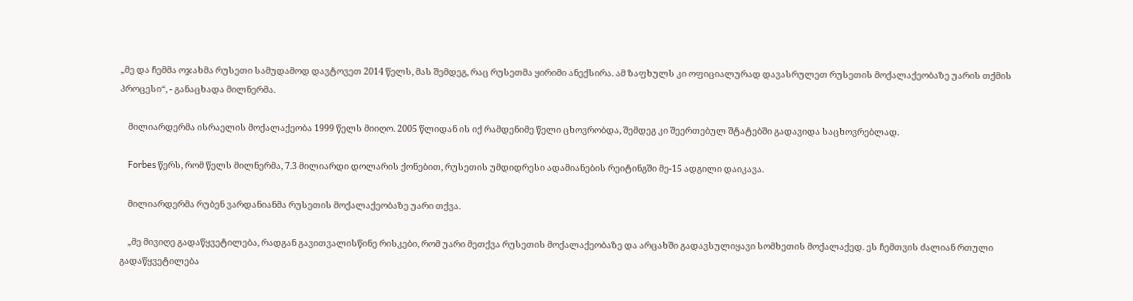„მე და ჩემმა ოჯახმა რუსეთი სამუდამოდ დავტოვეთ 2014 წელს, მას შემდეგ, რაც რუსეთმა ყირიმი ანექსირა. ამ ზაფხულს კი ოფიციალურად დავასრულეთ რუსეთის მოქალაქეობაზე უარის თქმის პროცესი“, - განაცხადა მილნერმა.

    მილიარდერმა ისრაელის მოქალაქეობა 1999 წელს მიიღო. 2005 წლიდან ის იქ რამდენიმე წელი ცხოვრობდა, შემდეგ კი შეერთებულ შტატებში გადავიდა საცხოვრებლად.

    Forbes წერს, რომ წელს მილნერმა, 7.3 მილიარდი დოლარის ქონებით, რუსეთის უმდიდრესი ადამიანების რეიტინგში მე-15 ადგილი დაიკავა.

    მილიარდერმა რუბენ ვარდანიანმა რუსეთის მოქალაქეობაზე უარი თქვა.

    „მე მივიღე გადაწყვეტილება, რადგან გავითვალისწინე რისკები, რომ უარი მეთქვა რუსეთის მოქალაქეობაზე და არცახში გადავსულიყავი სომხეთის მოქალაქედ. ეს ჩემთვის ძალიან რთული გადაწყვეტილება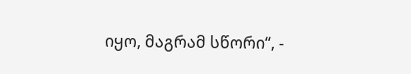იყო, მაგრამ სწორი“, -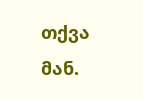თქვა მან.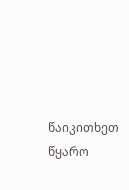წაიკითხეთ წყარო